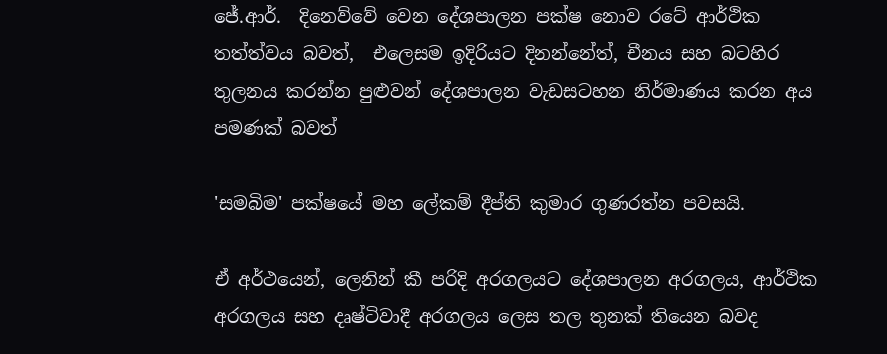ජේ.ආර්.  දිනෙව්වේ වෙන දේශපාලන පක්ෂ නොව රටේ ආර්ථික තත්ත්වය බවත්,  එලෙසම ඉදිරියට දිනන්නේත්, චීනය සහ බටහිර තුලනය කරන්න පුළුවන් දේශපාලන වැඩසටහන නිර්මාණය කරන අය පමණක් බවත්

'සමබිම' පක්ෂයේ මහ ලේකම් දීප්ති කුමාර ගුණරත්න පවසයි.

ඒ අර්ථයෙන්, ලෙනින් කී පරිදි අරගලයට දේශපාලන අරගලය, ආර්ථික අරගලය සහ දෘෂ්ටිවාදී අරගලය ලෙස තල තුනක් තියෙන බවද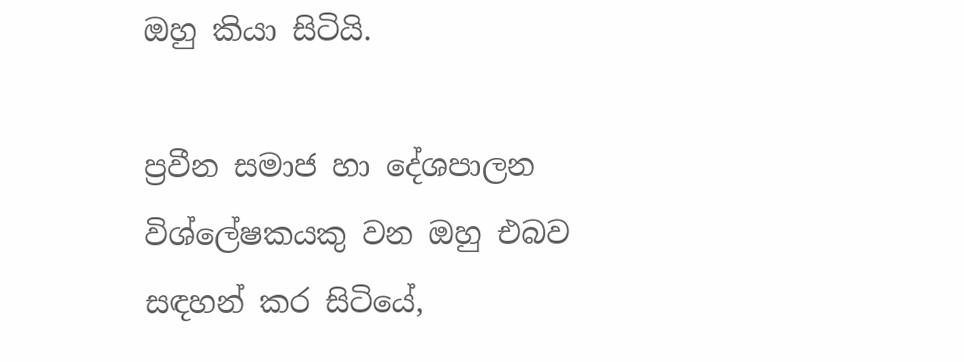ඔහු කියා සිටියි.

ප්‍රවීන සමාජ හා දේශපාලන විශ්ලේෂකයකු වන ඔහු එබව සඳහන් කර සිටියේ,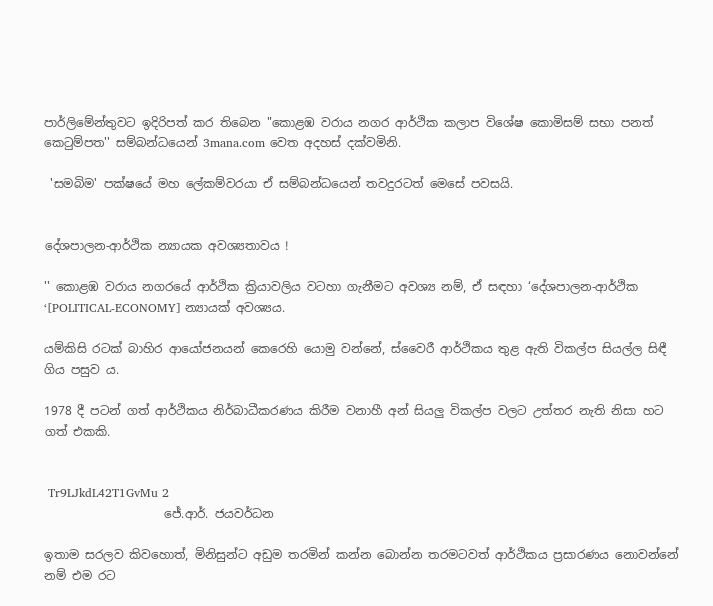පාර්ලිමේන්තුවට ඉදිරිපත් කර තිබෙන "කොළඹ වරාය නගර ආර්ථික කලාප විශේෂ කොමිසම් සභා පනත් කෙටුම්පත'' සම්බන්ධයෙන් 3mana.com වෙත අදහස් දක්වමිනි.

 'සමබිම' පක්ෂයේ මහ ලේකම්වරයා ඒ සම්බන්ධයෙන් තවදුරටත් මෙසේ පවසයි.


දේශපාලන-ආර්ථික න්‍යායක අවශ්‍යතාවය !

'' කොළඹ වරාය නගරයේ ආර්ථික ක්‍රියාවලිය වටහා ගැනීමට අවශ්‍ය නම්, ඒ සඳහා ‘දේශපාලන-ආර්ථික ‘[POLITICAL-ECONOMY] න්‍යායක් අවශ්‍යය.

යම්කිසි රටක් බාහිර ආයෝජනයන් කෙරෙහි යොමු වන්නේ, ස්වෛරී ආර්ථිකය තුළ ඇති විකල්ප සියල්ල සිඳී ගිය පසුව ය.

1978 දී පටන් ගත් ආර්ථිකය නිර්බාධීකරණය කිරීම වනාහී අන් සියලු විකල්ප වලට උත්තර නැති නිසා හට ගත් එකකි.


 Tr9LJkdL42T1GvMu 2
                    ජේ.ආර්. ජයවර්ධන

ඉතාම සරලව කිවහොත්, මිනිසුන්ට අඩුම තරමින් කන්න බොන්න තරමටවත් ආර්ථිකය ප්‍රසාරණය නොවන්නේ නම් එම රට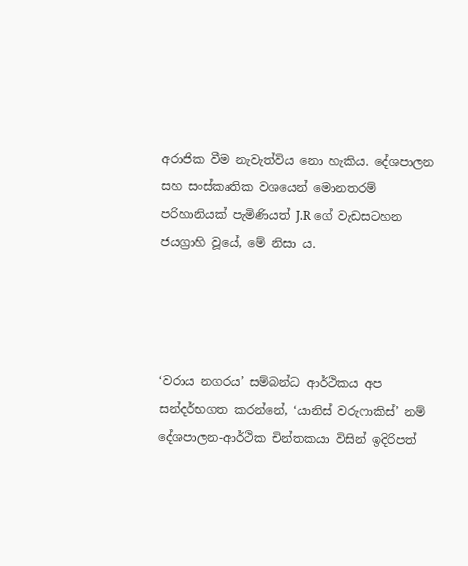අරාජික වීම නැවැත්විය නො හැකිය. දේශපාලන සහ සංස්කෘතික වශයෙන් මොනතරම් පරිහානියක් පැමිණියත් J.R ගේ වැඩසටහන ජයග්‍රාහි වූයේ, මේ නිසා ය.




‘වරාය නගරය’ සම්බන්ධ ආර්ථිකය අප සන්දර්භගත කරන්නේ, ‘යානිස් වරුෆාකිස්’ නම් දේශපාලන-ආර්ථික චින්තකයා විසින් ඉදිරිපත්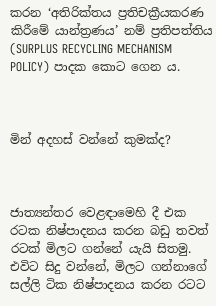කරන ‘අතිරික්තය ප්‍රතිචක්‍රීයකරණ කිරීමේ යාන්ත්‍රණය’ නම් ප්‍රතිපත්තිය (SURPLUS RECYCLING MECHANISM POLICY) පාදක කොට ගෙන ය.



මින් අදහස් වන්නේ කුමක්ද?



ජාත්‍යන්තර වෙළඳාමෙහි දී එක රටක නිෂ්පාදනය කරන බඩු තවත් රටක් මිලට ගන්නේ යැයි සිතමු. එවිට සිදු වන්නේ, මිලට ගන්නාගේ සල්ලි ටික නිෂ්පාදනය කරන රටට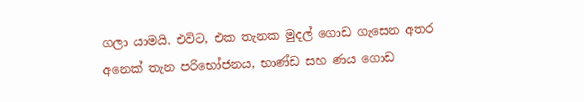ගලා යාමයි. එවිට, එක තැනක මුදල් ගොඩ ගැසෙන අතර අනෙක් තැන පරිභෝජනය, භාණ්ඩ සහ ණය ගොඩ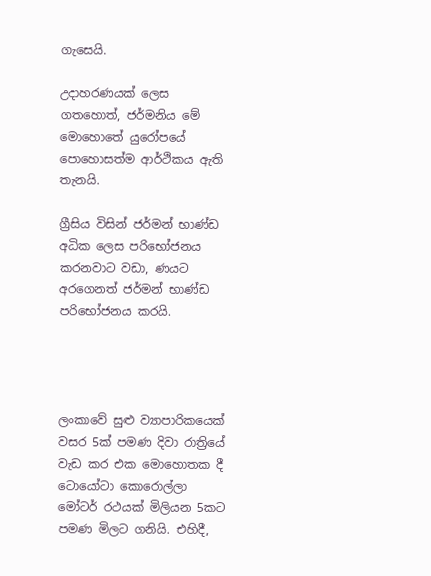ගැසෙයි.

උදාහරණයක් ලෙස ගතහොත්, ජර්මනිය මේ මොහොතේ යුරෝපයේ පොහොසත්ම ආර්ථිකය ඇති තැනයි.

ග්‍රීසිය විසින් ජර්මන් භාණ්ඩ අධික ලෙස පරිභෝජනය කරනවාට වඩා, ණයට අරගෙනත් ජර්මන් භාණ්ඩ පරිභෝජනය කරයි.




ලංකාවේ සුළු ව්‍යාපාරිකයෙක් වසර 5ක් පමණ දිවා රාත්‍රියේ වැඩ කර එක මොහොතක දී ටොයෝටා කොරොල්ලා මෝටර් රථයක් මිලියන 5කට පමණ මිලට ගනියි. එහිදී,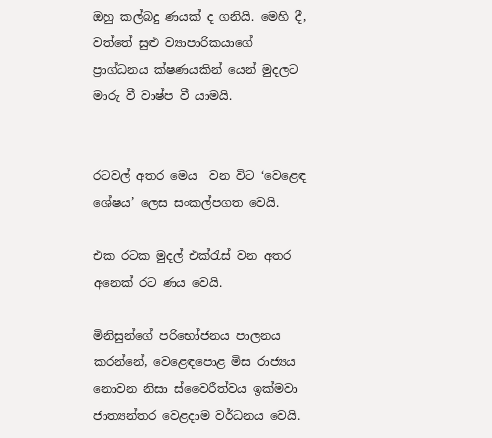ඔහු කල්බදු ණයක් ද ගනියි. මෙහි දී, වත්තේ සුළු ව්‍යාපාරිකයාගේ ප්‍රාග්ධනය ක්ෂණයකින් යෙන් මුදලට මාරු වී වාෂ්ප වී යාමයි.


රටවල් අතර මෙය  වන විට ‘වෙළෙඳ ශේෂය’ ලෙස සංකල්පගත වෙයි.

එක රටක මුදල් එක්රැස් වන අතර අනෙක් රට ණය වෙයි.

මිනිසුන්ගේ පරිභෝජනය පාලනය කරන්නේ, වෙළෙඳපොළ මිස රාජ්‍යය නොවන නිසා ස්වෛරීත්වය ඉක්මවා ජාත්‍යන්තර වෙළදාම වර්ධනය වෙයි.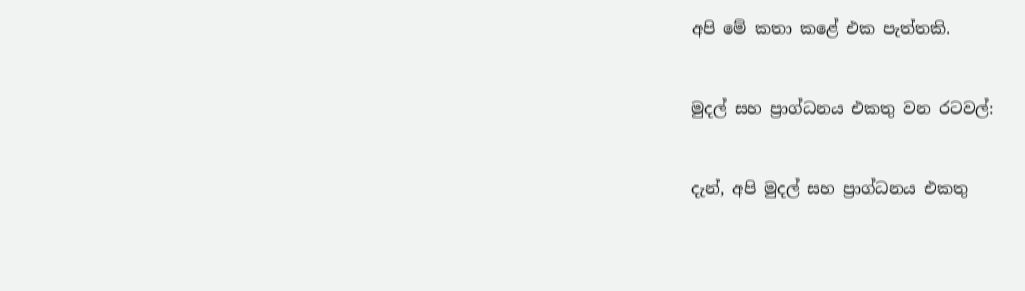අපි මේ කතා කළේ එක පැත්තකි.


මුදල් සහ ප්‍රාග්ධනය එකතු වන රටවල්:


දැන්, අපි මුදල් සහ ප්‍රාග්ධනය එකතු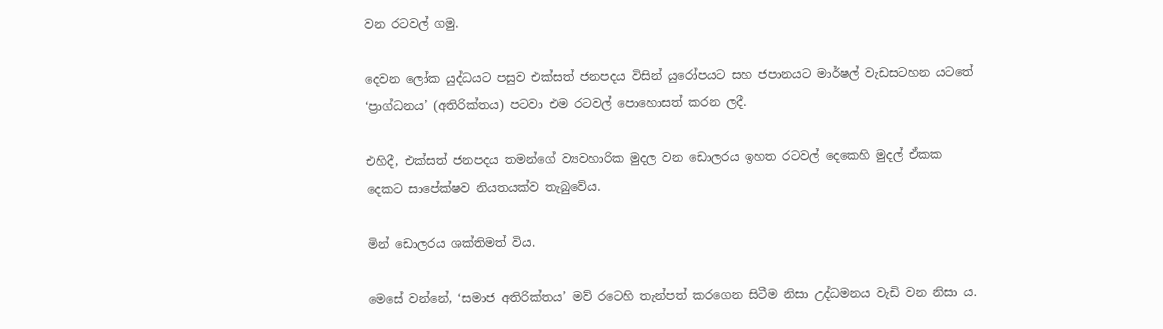වන රටවල් ගමු.

දෙවන ලෝක යුද්ධයට පසුව එක්සත් ජනපදය විසින් යුරෝපයට සහ ජපානයට මාර්ෂල් වැඩසටහන යටතේ ‘ප්‍රාග්ධනය’ (අතිරික්තය) පටවා එම රටවල් පොහොසත් කරන ලදී.

එහිදී, එක්සත් ජනපදය තමන්ගේ ව්‍යවහාරික මුදල වන ඩොලරය ඉහත රටවල් දෙකෙහි මුදල් ඒකක දෙකට සාපේක්ෂව නියතයක්ව තැබුවේය.

මින් ඩොලරය ශක්තිමත් විය.

මෙසේ වන්නේ, ‘සමාජ අතිරික්තය’ මව් රටෙහි තැන්පත් කරගෙන සිටීම නිසා උද්ධමනය වැඩි වන නිසා ය.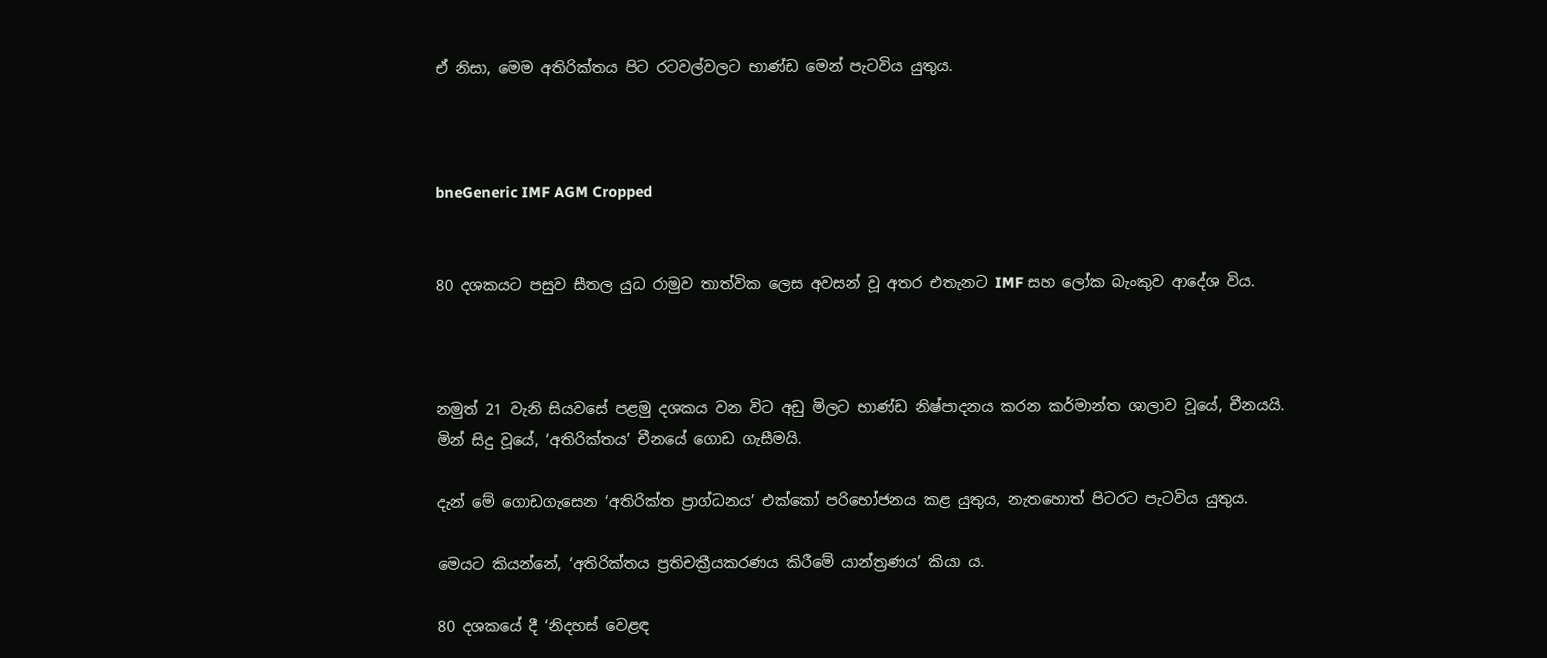ඒ නිසා, මෙම අතිරික්තය පිට රටවල්වලට භාණ්ඩ මෙන් පැටවිය යුතුය.



bneGeneric IMF AGM Cropped


80 දශකයට පසුව සීතල යුධ රාමුව තාත්වික ලෙස අවසන් වූ අතර එතැනට IMF සහ ලෝක බැංකුව ආදේශ විය.



නමුත් 21 වැනි සියවසේ පළමු දශකය වන විට අඩු මිලට භාණ්ඩ නිෂ්පාදනය කරන කර්මාන්ත ශාලාව වූයේ, චීනයයි.
මින් සිදු වූයේ, ‘අතිරික්තය’ චීනයේ ගොඩ ගැසීමයි.

දැන් මේ ගොඩගැසෙන ‘අතිරික්ත ප්‍රාග්ධනය’ එක්කෝ පරිභෝජනය කළ යුතුය, නැතහොත් පිටරට පැටවිය යුතුය.

මෙයට කියන්නේ, ‘අතිරික්තය ප්‍රතිචක්‍රීයකරණය කිරීමේ යාන්ත්‍රණය’ කියා ය.

80 දශකයේ දී ‘නිදහස් වෙළඳ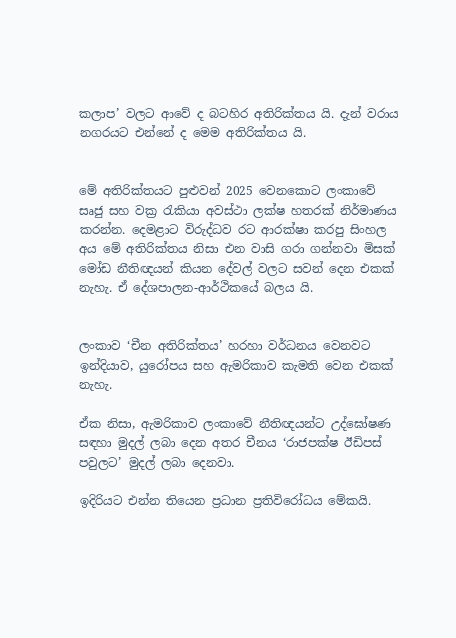කලාප’ වලට ආවේ ද බටහිර අතිරික්තය යි. දැන් වරාය නගරයට එන්නේ ද මෙම අතිරික්තය යි.


මේ අතිරික්තයට පුළුවන් 2025 වෙනකොට ලංකාවේ සෘජු සහ වක්‍ර රැකියා අවස්ථා ලක්ෂ හතරක් නිර්මාණය කරන්න. දෙමළාට විරුද්ධව රට ආරක්ෂා කරපු සිංහල අය මේ අතිරික්තය නිසා එන වාසි ගරා ගන්නවා මිසක් මෝඩ නීතිඥයන් කියන දේවල් වලට සවන් දෙන එකක් නැහැ. ඒ දේශපාලන-ආර්ථිකයේ බලය යි.


ලංකාව ‘චීන අතිරික්තය’ හරහා වර්ධනය වෙනවට ඉන්දියාව, යුරෝපය සහ ඇමරිකාව කැමති වෙන එකක් නැහැ.

ඒක නිසා, ඇමරිකාව ලංකාවේ නීතිඥයන්ට උද්ඝෝෂණ සඳහා මුදල් ලබා දෙන අතර චීනය ‘රාජපක්ෂ ඊඩිපස් පවුලට’ මුදල් ලබා දෙනවා.

ඉදිරියට එන්න තියෙන ප්‍රධාන ප්‍රතිවිරෝධය මේකයි.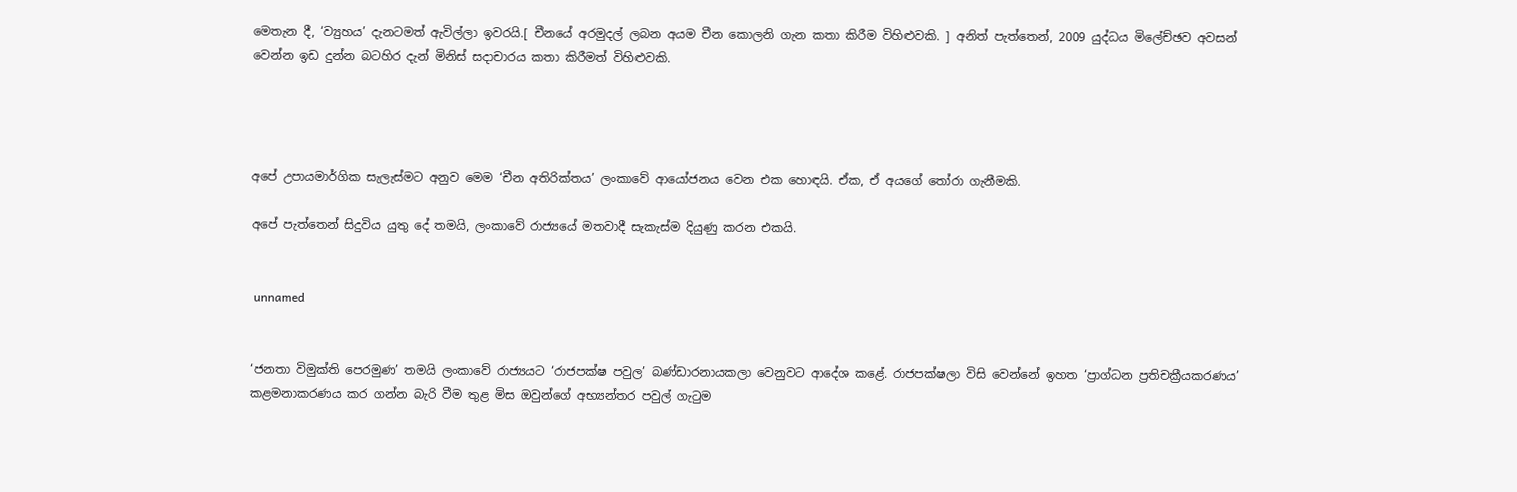මෙතැන දී, ‘ව්‍යුහය’ දැනටමත් ඇවිල්ලා ඉවරයි.[ චීනයේ අරමුදල් ලබන අයම චීන කොලනි ගැන කතා කිරීම විහිළුවකි. ] අනිත් පැත්තෙන්, 2009 යුද්ධය මිලේච්ඡව අවසන් වෙන්න ඉඩ දුන්න බටහිර දැන් මිනිස් සදාචාරය කතා කිරීමත් විහිළුවකි.




අපේ උපායමාර්ගික සැලැස්මට අනුව මෙම ‘චීන අතිරික්තය’ ලංකාවේ ආයෝජනය වෙන එක හොඳයි. ඒක, ඒ අයගේ තෝරා ගැනීමකි.

අපේ පැත්තෙන් සිදුවිය යුතු දේ තමයි, ලංකාවේ රාජ්‍යයේ මතවාදී සැකැස්ම දියුණු කරන එකයි.


 unnamed


‘ජනතා විමුක්ති පෙරමුණ’ තමයි ලංකාවේ රාජ්‍යයට ‘රාජපක්ෂ පවුල’ බණ්ඩාරනායකලා වෙනුවට ආදේශ කළේ. රාජපක්ෂලා විසි වෙන්නේ ඉහත ‘ප්‍රාග්ධන ප්‍රතිචක්‍රීයකරණය’ කළමනාකරණය කර ගන්න බැරි වීම තුළ මිස ඔවුන්ගේ අභ්‍යන්තර පවුල් ගැටුම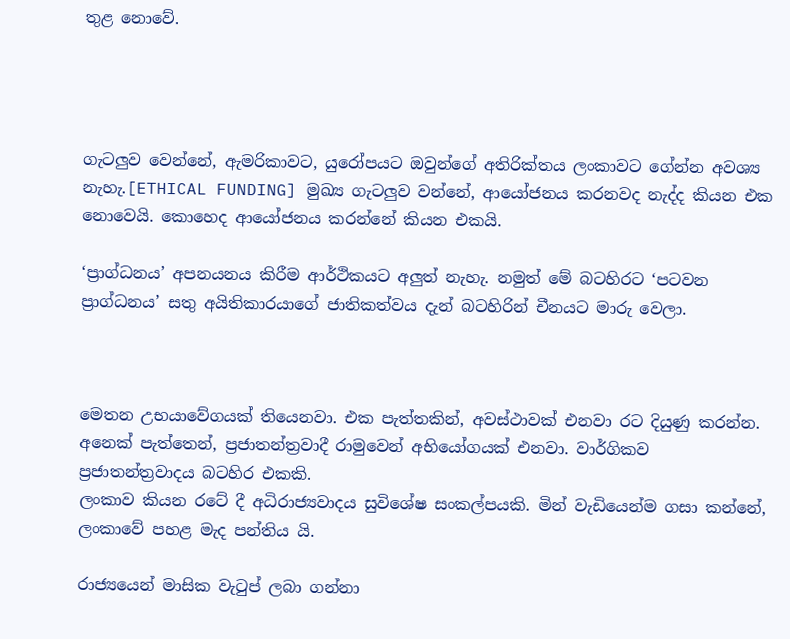තුළ නොවේ.




ගැටලුව වෙන්නේ, ඇමරිකාවට, යුරෝපයට ඔවුන්ගේ අතිරික්තය ලංකාවට ගේන්න අවශ්‍ය නැහැ.[ETHICAL FUNDING] මුඛ්‍ය ගැටලුව වන්නේ, ආයෝජනය කරනවද නැද්ද කියන එක නොවෙයි. කොහෙද ආයෝජනය කරන්නේ කියන එකයි.

‘ප්‍රාග්ධනය’ අපනයනය කිරීම ආර්ථිකයට අලුත් නැහැ. නමුත් මේ බටහිරට ‘පටවන ප්‍රාග්ධනය’ සතු අයිතිකාරයාගේ ජාතිකත්වය දැන් බටහිරින් චීනයට මාරු වෙලා.



මෙතන උභයාවේගයක් තියෙනවා. එක පැත්තකින්, අවස්ථාවක් එනවා රට දියුණු කරන්න. අනෙක් පැත්තෙන්, ප්‍රජාතන්ත්‍රවාදී රාමුවෙන් අභියෝගයක් එනවා. වාර්ගිකව ප්‍රජාතන්ත්‍රවාදය බටහිර එකකි.
ලංකාව කියන රටේ දී අධිරාජ්‍යවාදය සුවිශේෂ සංකල්පයකි. මින් වැඩියෙන්ම ගසා කන්නේ, ලංකාවේ පහළ මැද පන්තිය යි.

රාජ්‍යයෙන් මාසික වැටුප් ලබා ගන්නා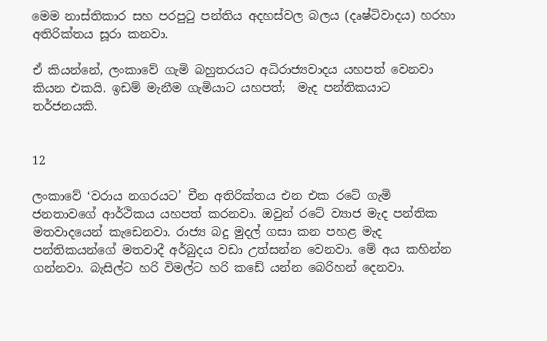මෙම නාස්තිකාර සහ පරපුටු පන්තිය අදහස්වල බලය (දෘෂ්ටිවාදය) හරහා අතිරික්තය සූරා කනවා.

ඒ කියන්නේ, ලංකාවේ ගැමි බහුතරයට අධිරාජ්‍යවාදය යහපත් වෙනවා කියන එකයි. ඉඩම් මැනීම ගැමියාට යහපත්;  මැද පන්තිකයාට තර්ජනයකි.


12

ලංකාවේ ‘වරාය නගරයට’ චීන අතිරික්තය එන එක රටේ ගැමි ජනතාවගේ ආර්ථිකය යහපත් කරනවා. ඔවුන් රටේ ව්‍යාජ මැද පන්තික මතවාදයෙන් කැඩෙනවා. රාජ්‍ය බදු මුදල් ගසා කන පහළ මැද පන්තිකයන්ගේ මතවාදී අර්බුදය වඩා උත්සන්න වෙනවා. මේ අය කහින්න ගන්නවා. බැසිල්ට හරි විමල්ට හරි කඩේ යන්න බෙරිහන් දෙනවා.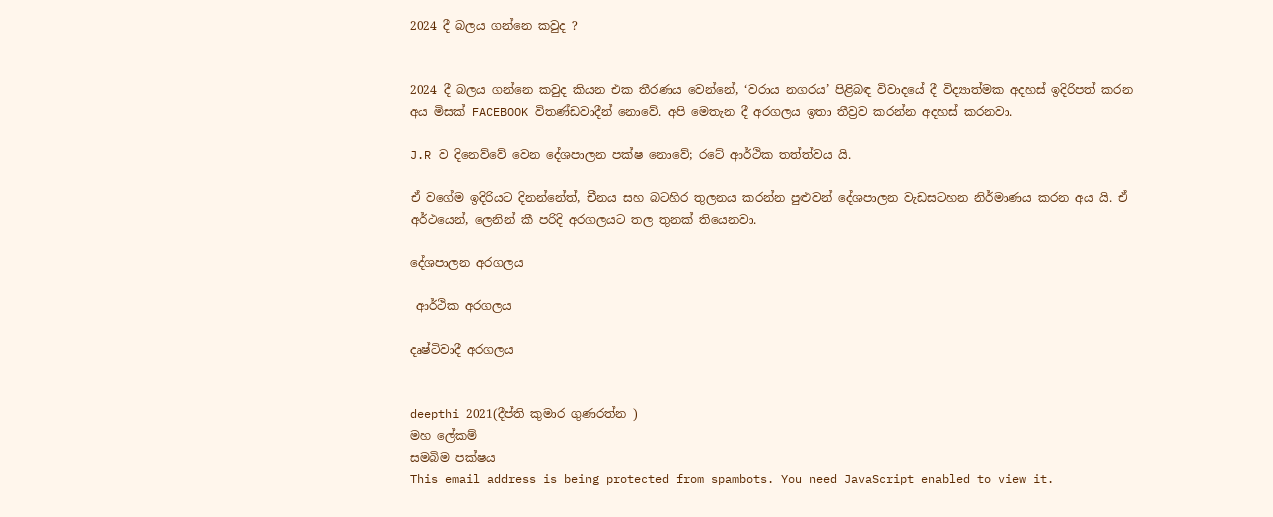2024 දී බලය ගන්නෙ කවුද ?


2024 දී බලය ගන්නෙ කවුද කියන එක තීරණය වෙන්නේ, ‘වරාය නගරය’ පිළිබඳ විවාදයේ දී විද්‍යාත්මක අදහස් ඉදිරිපත් කරන අය මිසක් FACEBOOK විතණ්ඩවාදීන් නොවේ. අපි මෙතැන දී අරගලය ඉතා තීව්‍රව කරන්න අදහස් කරනවා.

J.R ව දිනෙව්වේ වෙන දේශපාලන පක්ෂ නොවේ; රටේ ආර්ථික තත්ත්වය යි.

ඒ වගේම ඉදිරියට දිනන්නේත්, චීනය සහ බටහිර තුලනය කරන්න පුළුවන් දේශපාලන වැඩසටහන නිර්මාණය කරන අය යි. ඒ අර්ථයෙන්, ලෙනින් කී පරිදි අරගලයට තල තුනක් තියෙනවා.

දේශපාලන අරගලය

 ආර්ථික අරගලය

දෘෂ්ටිවාදී අරගලය


deepthi 2021(දීප්ති කුමාර ගුණරත්න )
මහ ලේකම්
සමබිම පක්ෂය
This email address is being protected from spambots. You need JavaScript enabled to view it.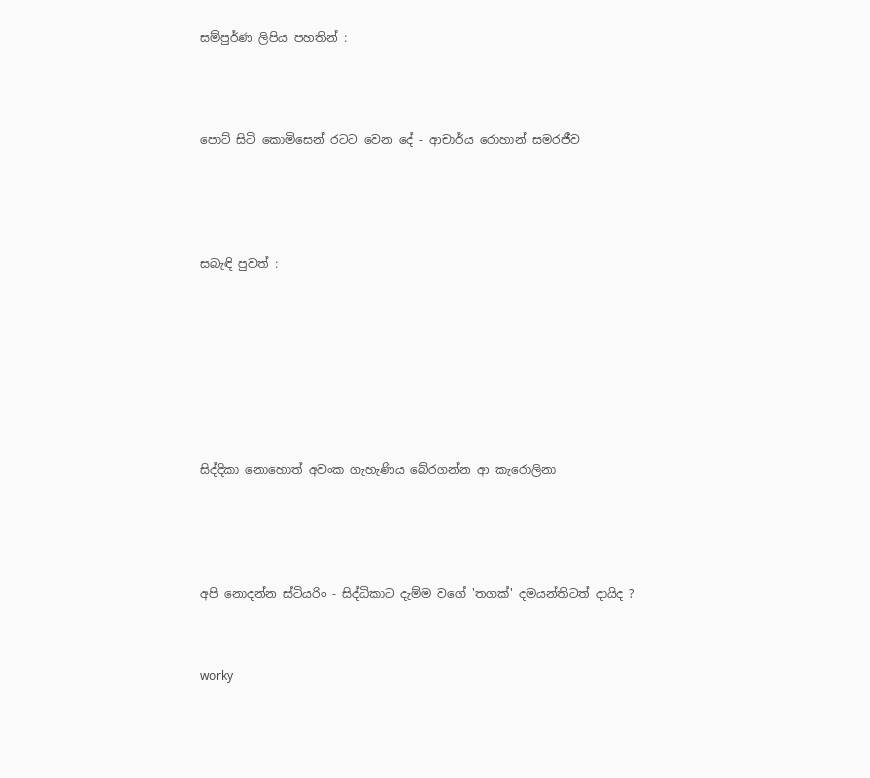සම්පුර්ණ ලිපිය පහතින් :




පොට් සිටි කොමිසෙන් රටට වෙන දේ - ආචාර්ය රොහාන් සමරජීව





සබැඳි පුවත් :









සිද්දිකා නොහොත් අවංක ගැහැණිය බේරගන්න ආ කැරොලිනා





අපි නොදන්න ස්ටියරිං - සිද්ධිකාට දැම්ම වගේ 'තගක්' දමයන්තිටත් දායිද ?



worky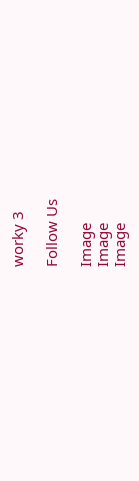worky 3

Follow Us

Image
Image
Image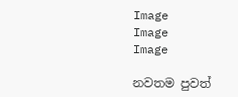Image
Image
Image

නවතම පුවත්